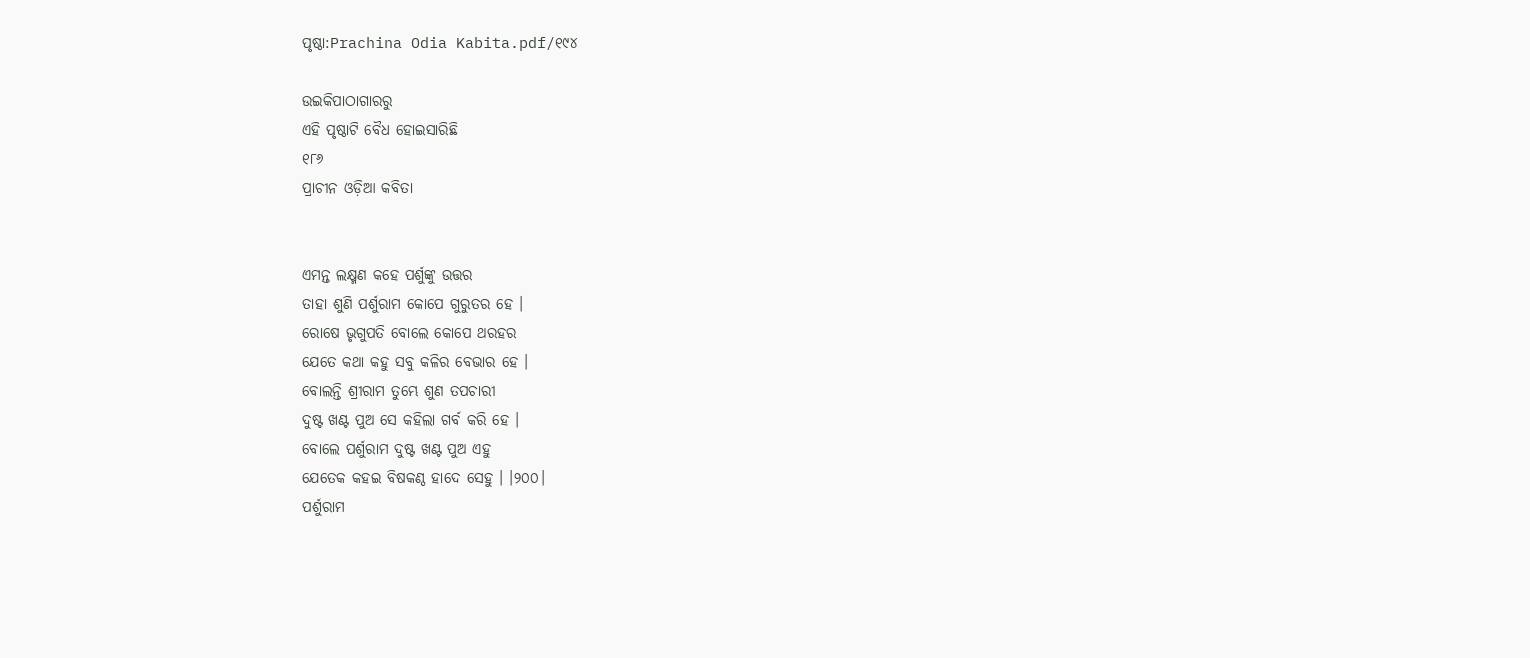ପୃଷ୍ଠା:Prachina Odia Kabita.pdf/୧୯୪

ଉଇକିପାଠାଗାର‌ରୁ
ଏହି ପୃଷ୍ଠାଟି ବୈଧ ହୋଇସାରିଛି
୧୮୬
ପ୍ରାଚୀନ ଓଡ଼ିଆ କବିତା


ଏମନ୍ତ ଲକ୍ଷ୍ମଣ କହେ ପର୍ଶୁଙ୍କୁ ଉତ୍ତର
ତାହା ଶୁଣି ପର୍ଶୁରାମ କୋପେ ଗୁରୁତର ହେ ।
ରୋଷେ ଭୃଗୁପତି ବୋଲେ କୋପେ ଥରହର
ଯେତେ କଥା କହୁ ସବୁ କଳିର ବେଭାର ହେ ।
ବୋଲନ୍ତି ଶ୍ରୀରାମ ତୁମ୍ଭେ ଶୁଣ ତପଚାରୀ
ଦୁଷ୍ଟ ଖଣ୍ଟ ପୁଅ ସେ କହିଲା ଗର୍ବ କରି ହେ ।
ବୋଲେ ପର୍ଶୁରାମ ଦୁଷ୍ଟ ଖଣ୍ଟ ପୁଅ ଏହୁ
ଯେତେକ କହଇ ବିଷକଣ୍ଠ ହାଦେ ସେହୁ । ।୨୦୦।
ପର୍ଶୁରାମ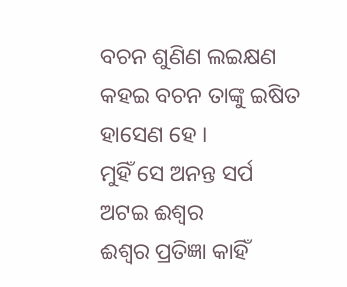ବଚନ ଶୁଣିଣ ଲଇକ୍ଷଣ
କହଇ ବଚନ ତାଙ୍କୁ ଇଷିତ ହାସେଣ ହେ ।
ମୁହିଁ ସେ ଅନନ୍ତ ସର୍ପ ଅଟଇ ଈଶ୍ୱର
ଈଶ୍ୱର ପ୍ରତିଜ୍ଞା କାହିଁ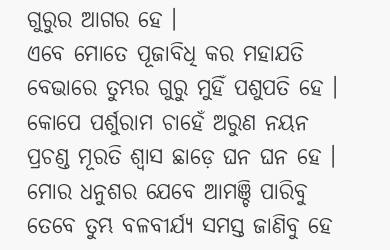ଗୁରୁର ଆଗର ହେ ।
ଏବେ ମୋତେ ପୂଜାବିଧି କର ମହାଯତି
ବେଭାରେ ତୁମ୍ଭର ଗୁରୁ ମୁହିଁ ପଶୁପତି ହେ ।
କୋପେ ପର୍ଶୁରାମ ଚାହେଁ ଅରୁଣ ନୟନ
ପ୍ରଚଣ୍ଡ ମୂରତି ଶ୍ୱାସ ଛାଡ଼େ ଘନ ଘନ ହେ ।
ମୋର ଧନୁଶର ଯେବେ ଆମଞ୍ଚି ପାରିବୁ
ତେବେ ତୁମ୍ଭ ବଳବୀର୍ଯ୍ୟ ସମସ୍ତ ଜାଣିବୁ ହେ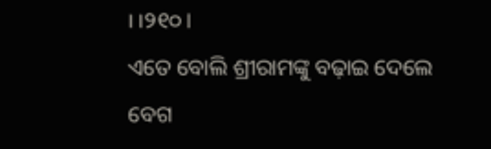। ।୨୧୦।
ଏତେ ବୋଲି ଶ୍ରୀରାମଙ୍କୁ ବଢ଼ାଇ ଦେଲେ ବେଗ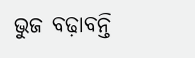ଭୁଜ ବଢ଼ାବନ୍ତି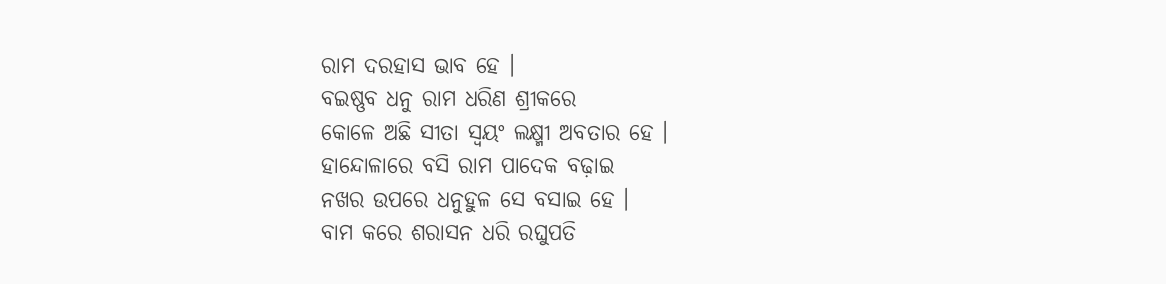ରାମ ଦରହାସ ଭାବ ହେ ।
ବଇଷ୍ଣବ ଧନୁ ରାମ ଧରିଣ ଶ୍ରୀକରେ
କୋଳେ ଅଛି ସୀତା ସ୍ୱୟଂ ଲକ୍ଷ୍ମୀ ଅବତାର ହେ ।
ହାନ୍ଦୋଳାରେ ବସି ରାମ ପାଦେକ ବଢ଼ାଇ
ନଖର ଉପରେ ଧନୁହୁଳ ସେ ବସାଇ ହେ ।
ବାମ କରେ ଶରାସନ ଧରି ରଘୁପତି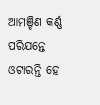ଆମଞ୍ଚିଣ କର୍ଣ୍ଣ ପରିଯନ୍ତେ ଓଟାରନ୍ତି ହେ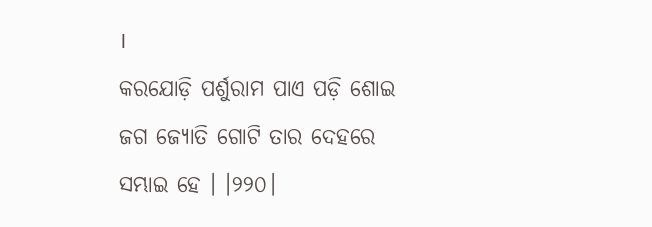।
କରଯୋଡ଼ି ପର୍ଶୁରାମ ପାଏ ପଡ଼ି ଶୋଇ
ଜଗ ଜ୍ୟୋତି ଗୋଟି ତାର ଦେହରେ ସମ୍ଭାଇ ହେ । ।୨୨୦।